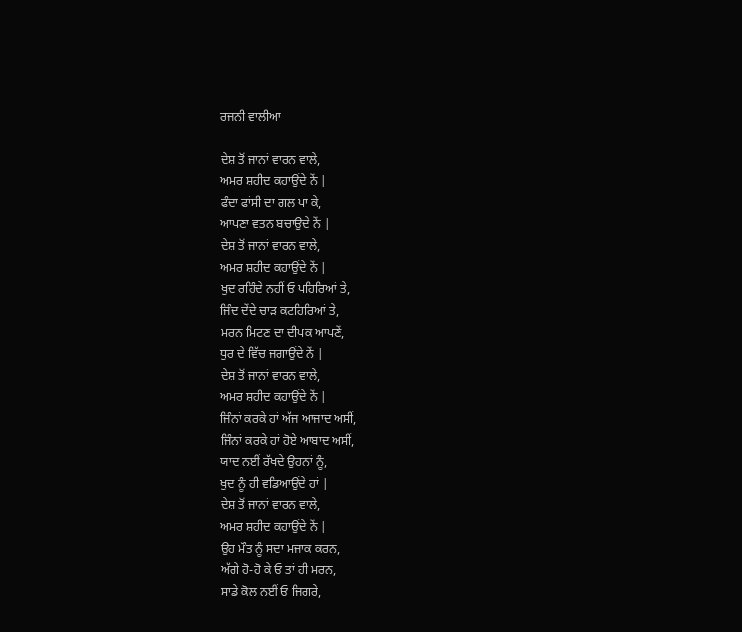ਰਜਨੀ ਵਾਲੀਆ

ਦੇਸ਼ ਤੋਂ ਜਾਨਾਂ ਵਾਰਨ ਵਾਲੇ,
ਅਮਰ ਸ਼ਹੀਦ ਕਹਾਉਂਦੇ ਨੇਂ |
ਫੰਦਾ ਫਾਂਸੀ ਦਾ ਗਲ ਪਾ ਕੇ,
ਆਪਣਾ ਵਤਨ ਬਚਾਉਦੇ ਨੇਂ |
ਦੇਸ਼ ਤੋਂ ਜਾਨਾਂ ਵਾਰਨ ਵਾਲੇ,
ਅਮਰ ਸ਼ਹੀਦ ਕਹਾਉਂਦੇ ਨੇਂ |
ਖੁਦ ਰਹਿੰਦੇ ਨਹੀਂ ਓ ਪਹਿਰਿਆਂ ਤੇ,
ਜਿੰਦ ਦੇਂਦੇ ਚਾੜ ਕਟਹਿਰਿਆਂ ਤੇ,
ਮਰਨ ਮਿਟਣ ਦਾ ਦੀਪਕ ਆਪਣੇਂ,
ਧੁਰ ਦੇ ਵਿੱਚ ਜਗਾਉਂਦੇ ਨੇਂ |
ਦੇਸ਼ ਤੋਂ ਜਾਨਾਂ ਵਾਰਨ ਵਾਲੇ,
ਅਮਰ ਸ਼ਹੀਦ ਕਹਾਉਂਦੇ ਨੇਂ |
ਜਿੰਨਾਂ ਕਰਕੇ ਹਾਂ ਅੱਜ ਆਜਾਦ ਅਸੀਂ,
ਜਿੰਨਾਂ ਕਰਕੇ ਹਾਂ ਹੋਏ ਆਬਾਦ ਅਸੀਂ,
ਯਾਦ ਨਈਂ ਰੱਖਦੇ ਉਹਨਾਂ ਨੂੰ,
ਖੁਦ ਨੂੰ ਹੀ ਵਡਿਆਉਂਦੇ ਹਾਂ |
ਦੇਸ਼ ਤੋਂ ਜਾਨਾਂ ਵਾਰਨ ਵਾਲੇ,
ਅਮਰ ਸ਼ਹੀਦ ਕਹਾਉਂਦੇ ਨੇਂ |
ਉਹ ਮੌਤ ਨੂੰ ਸਦਾ ਮਜਾਕ ਕਰਨ,
ਅੱਗੇ ਹੋ-ਹੋ ਕੇ ਓ ਤਾਂ ਹੀ ਮਰਨ,
ਸਾਡੇ ਕੋਲ ਨਈਂ ਓ ਜਿਗਰੇ,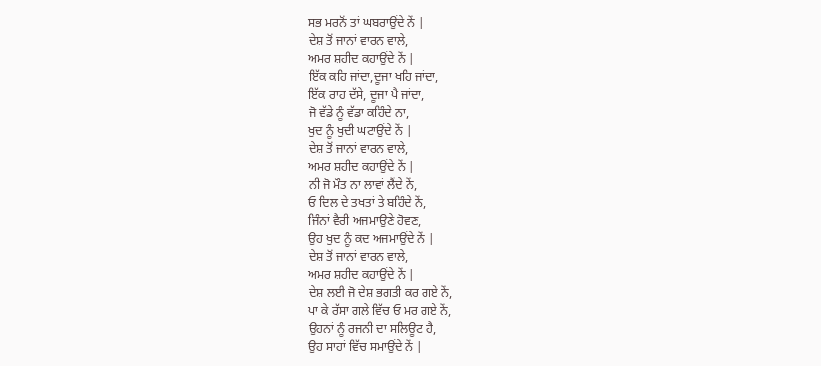ਸਭ ਮਰਨੋਂ ਤਾਂ ਘਬਰਾਉਂਦੇ ਨੇਂ |
ਦੇਸ਼ ਤੋਂ ਜਾਨਾਂ ਵਾਰਨ ਵਾਲੇ,
ਅਮਰ ਸ਼ਹੀਦ ਕਹਾਉਂਦੇ ਨੇਂ |
ਇੱਕ ਕਹਿ ਜਾਂਦਾ,ਦੂਜਾ ਖਹਿ ਜਾਂਦਾ,
ਇੱਕ ਰਾਹ ਦੱਸੇ, ਦੂਜਾ ਪੈ ਜਾਂਦਾ,
ਜੋ ਵੱਡੇ ਨੂੰ ਵੱਡਾ ਕਹਿੰਦੇ ਨਾ,
ਖੁਦ ਨੂੰ ਖੁਦੀ ਘਟਾਉਂਦੇ ਨੇਂ |
ਦੇਸ਼ ਤੋਂ ਜਾਨਾਂ ਵਾਰਨ ਵਾਲੇ,
ਅਮਰ ਸ਼ਹੀਦ ਕਹਾਉਂਦੇ ਨੇਂ |
ਨੀ ਜੋ ਮੌਤ ਨਾ ਲਾਵਾਂ ਲੈਂਦੇ ਨੇਂ,
ਓ ਦਿਲ ਦੇ ਤਖਤਾਂ ਤੇ ਬਹਿੰਦੇ ਨੇਂ,
ਜਿੰਨਾਂ ਵੈਰੀ ਅਜਮਾਉਣੇ ਹੋਵਣ,
ਉਹ ਖੁਦ ਨੂੰ ਕਦ ਅਜਮਾਉਂਦੇ ਨੇਂ |
ਦੇਸ਼ ਤੋਂ ਜਾਨਾਂ ਵਾਰਨ ਵਾਲੇ,
ਅਮਰ ਸ਼ਹੀਦ ਕਹਾਉਂਦੇ ਨੇਂ |
ਦੇਸ਼ ਲਈ ਜੋ ਦੇਸ਼ ਭਗਤੀ ਕਰ ਗਏ ਨੇਂ,
ਪਾ ਕੇ ਰੱਸਾ ਗਲੇ ਵਿੱਚ ਓ ਮਰ ਗਏ ਨੇਂ,
ਉਹਨਾਂ ਨੂੰ ਰਜਨੀ ਦਾ ਸਲਿਊਟ ਹੈ,
ਉਹ ਸਾਹਾਂ ਵਿੱਚ ਸਮਾਉਂਦੇ ਨੇਂ |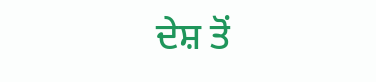ਦੇਸ਼ ਤੋਂ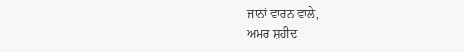ਜਾਨਾਂ ਵਾਰਨ ਵਾਲੇ,
ਅਮਰ ਸ਼ਹੀਦ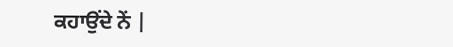ਕਹਾਉਂਦੇ ਨੇਂ |